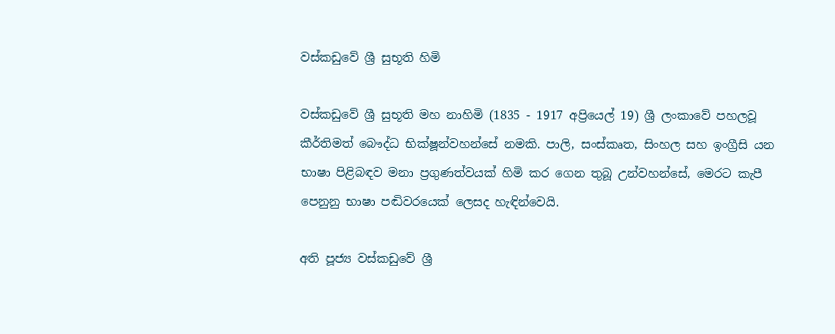වස්කඩුවේ ශ්‍රී සුභූති හිමි

වස්කඩුවේ ශ්‍රී සුභූති මහ නාහිමි (1835 - 1917 අප්‍රියෙල් 19) ශ්‍රී ලංකාවේ පහලවූ කීර්තිමත් බෞද්ධ භික්ෂූන්වහන්සේ නමකි. පාලි, සංස්කෘත, සිංහල සහ ඉංග්‍රීසි යන භාෂා පිළිබඳව මනා ප්‍රගුණත්වයක් හිමි කර ගෙන තුබූ උන්වහන්සේ, මෙරට කැපී පෙනුනු භාෂා පඬිවරයෙක් ලෙසද හැඳින්වෙයි.

අති පූජ්‍ය වස්කඩුවේ ශ්‍රී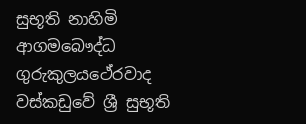සුභූති නාහිමි
ආගමබෞද්ධ
ගුරුකුලයථේරවාද
වස්කඩුවේ ශ්‍රී සුභූති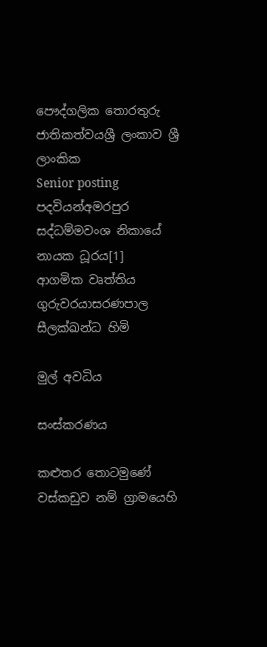පෞද්ගලික තොරතුරු
ජාතිකත්වයශ්‍රී ලංකාව ශ්‍රී ලාංකික
Senior posting
පදවියන්අමරපුර සද්ධම්මවංශ නිකායේ නායක ධූරය[1]
ආගමික වෘත්තිය
ගුරුවරයාසරණපාල සීලක්ඛන්ධ හිමි

මුල් අවධිය

සංස්කරණය

කළුතර තොටමුණේ වස්කඩුව නම් ග්‍රාමයෙහි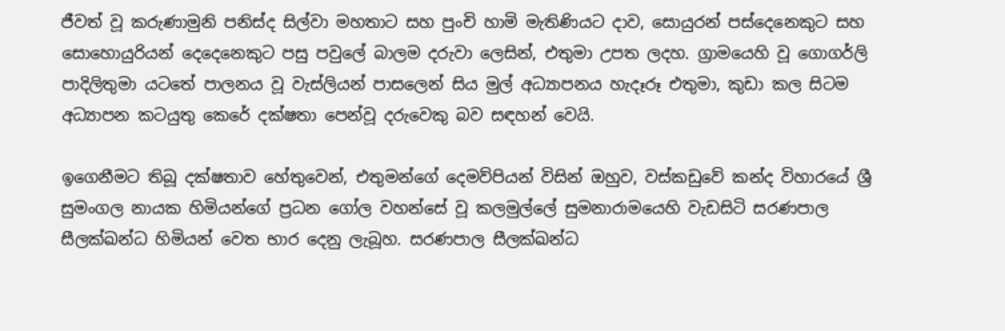ජීවත් වූ කරුණාමුනි පනිස්ද සිල්වා මහතාට සහ පුංචි හාමි මැතිණියට දාව, සොයුරන් පස්දෙනෙකුට සහ සොහොයුරියන් දෙදෙනෙකුට පසු පවුලේ බාලම දරුවා ලෙසින්, එතුමා උපත ලදහ. ග්‍රාමයෙහි වූ ගොගර්ලි පාදිලිතුමා යටතේ පාලනය වූ වැස්ලියන් පාසලෙන් සිය මුල් අධ්‍යාපනය හැදෑරූ එතුමා, කුඩා කල සිටම අධ්‍යාපන කටයුතු කෙරේ දක්ෂතා පෙන්වූ දරුවෙකු බව සඳහන් වෙයි.

ඉගෙනීමට තිබූ දක්ෂතාව හේතුවෙන්, එතුමන්ගේ දෙමව්පියන් විසින් ඔහුව, වස්කඩුවේ කන්ද විහාරයේ ශ්‍රී සුමංගල නායක හිමියන්ගේ ප්‍රධන ගෝල වහන්සේ වූ කලමුල්ලේ සුමනාරාමයෙහි වැඩසිටි සරණපාල සීලක්ඛන්ධ හිමියන් වෙත භාර දෙනු ලැබූහ. සරණපාල සීලක්ඛන්ධ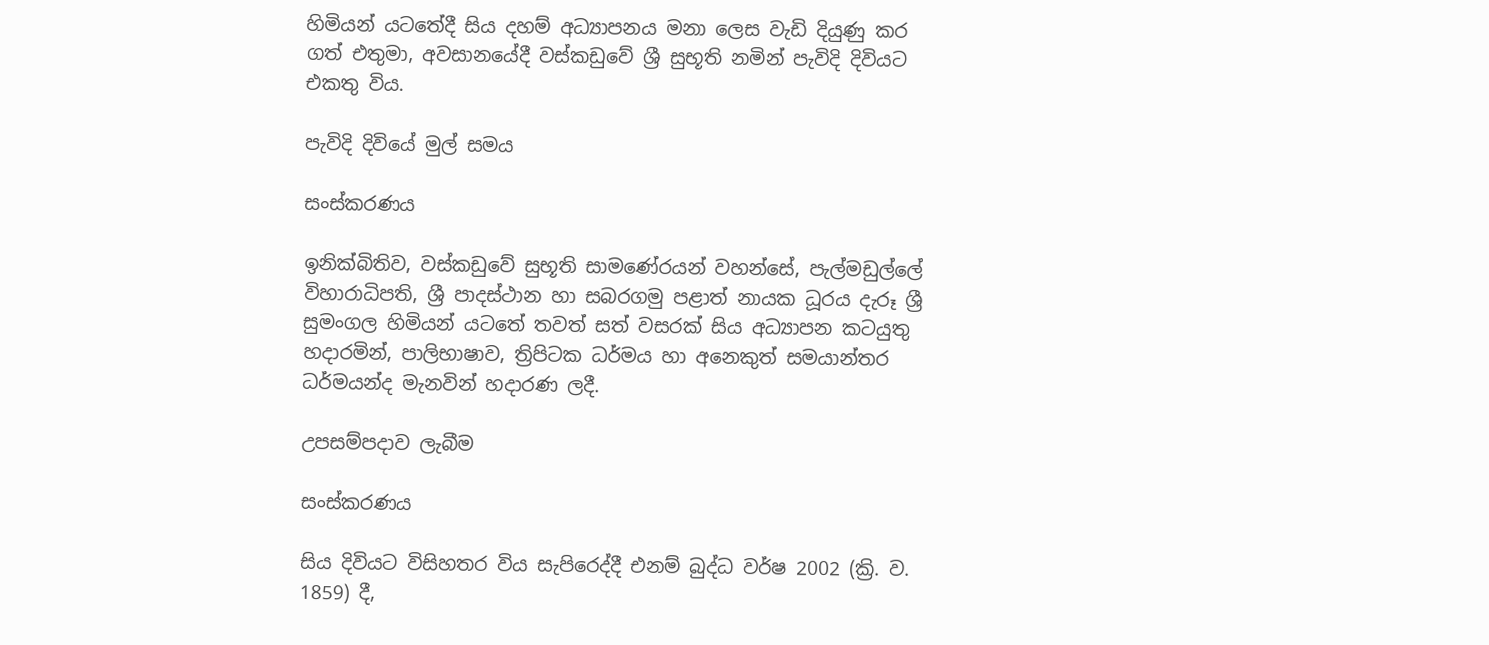හිමියන් යටතේදී සිය දහම් අධ්‍යාපනය මනා ලෙස වැඩි දියුණු කර ගත් එතුමා, අවසානයේදී වස්කඩුවේ ශ්‍රී සුභූති නමින් පැවිදි දිවියට එකතු විය.

පැවිදි දිවියේ මුල් සමය

සංස්කරණය

ඉනික්බිතිව, වස්කඩුවේ සුභූති සාමණේරයන් වහන්සේ, පැල්මඩුල්ලේ විහාරාධිපති, ශ්‍රී පාදස්ථාන හා සබරගමු පළාත් නායක ධූරය දැරූ ශ්‍රී සුමංගල හිමියන් යටතේ තවත් සත් වසරක් සිය අධ්‍යාපන කටයුතු හදාරමින්, පාලිභාෂාව, ත්‍රිපිටක ධර්මය හා අනෙකුත් සමයාන්තර ධර්මයන්ද මැනවින් හදාරණ ලදී.

උපසම්පදාව ලැබීම

සංස්කරණය

සිය දිවියට විසිහතර විය සැපිරෙද්දී එනම් බුද්ධ වර්ෂ 2002 (ක්‍රි. ව. 1859) දී,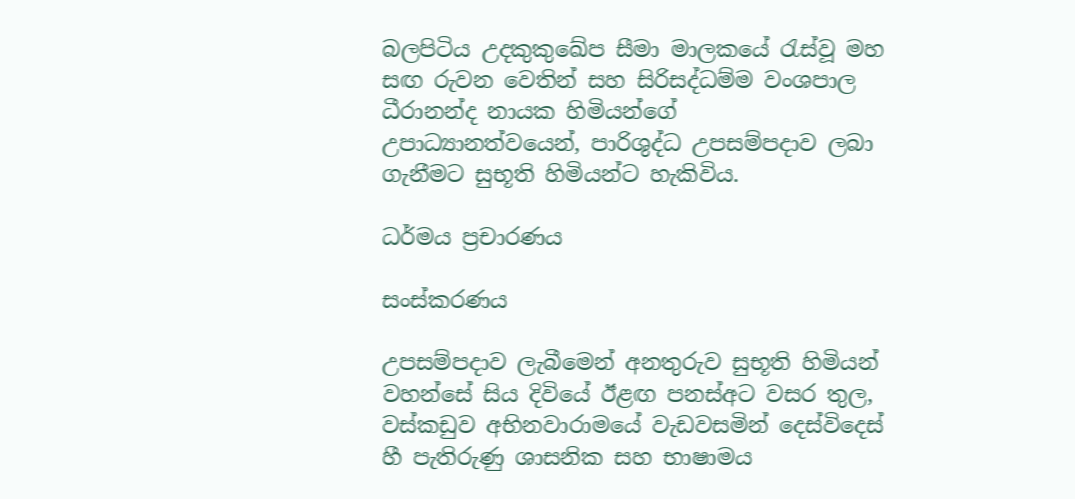බලපිටිය උදකුකුඛේප සීමා මාලකයේ රැස්වූ මහ සඟ රුවන වෙතින් සහ සිරිසද්ධම්ම වංශපාල ධීරානන්ද නායක හිමියන්ගේ උපාධ්‍යානත්වයෙන්, පාරිශුද්ධ උපසම්පදාව ලබා ගැනීමට සුභූති හිමියන්ට හැකිවිය.

ධර්මය ප්‍රචාරණය

සංස්කරණය

උපසම්පදාව ලැබීමෙන් අනතුරුව සුභූති හිමියන් වහන්සේ සිය දිවියේ ඊළඟ පනස්අට වසර තුල, වස්කඩුව අභිනවාරාමයේ වැඩවසමින් දෙස්විදෙස් හී පැතිරුණු ශාසනික සහ භාෂාමය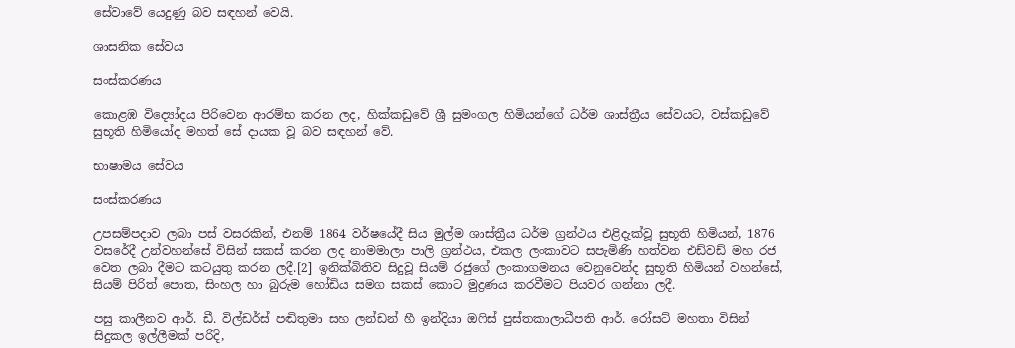සේවාවේ යෙදුණු බව සඳහන් වෙයි.

ශාසනික සේවය

සංස්කරණය

කොළඹ විද්‍යෝදය පිරිවෙන ආරම්භ කරන ලද, හික්කඩුවේ ශ්‍රී සුමංගල හිමියන්ගේ ධර්ම ශාස්ත්‍රීය සේවයට, වස්කඩුවේ සුභූති හිමියෝද මහත් සේ දායක වූ බව සඳහන් වේ.

භාෂාමය සේවය

සංස්කරණය

උපසම්පදාව ලබා පස් වසරකින්, එනම් 1864 වර්ෂයේදී සිය මුල්ම ශාස්ත්‍රීය ධර්ම ග්‍රන්ථය එළිදැක්වූ සුභූති හිමියන්, 1876 වසරේදී උන්වහන්සේ විසින් සකස් කරන ලද නාමමාලා පාලි ග්‍රන්ථය, එකල ලංකාවට සපැමිණි හත්වන එඩ්වඩ් මහ රජ වෙත ලබා දීමට කටයුතු කරන ලදී.[2] ඉනික්බිතිව සිදුවූ සියම් රජුගේ ලංකාගමනය වෙනුවෙන්ද සුභූති හිමියන් වහන්සේ, සියම් පිරිත් පොත, සිංහල හා බුරුම හෝඩිය සමග සකස් කොට මුද්‍රණය කරවීමට පියවර ගන්නා ලදී.

පසු කාලීනව ආර්. ඩී. විල්ඩර්ස් පඬිතුමා සහ ලන්ඩන් හී ඉන්දියා ඔෆිස් පුස්තකාලාධීපති ආර්. රෝසට් මහතා විසින් සිදුකල ඉල්ලීමක් පරිදි,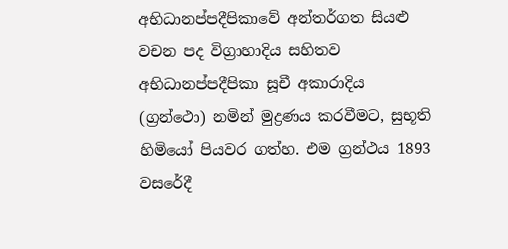අභිධානප්පදීපිකාවේ අන්තර්ගත සියළු වචන පද විග්‍රාහාදිය සහිතව අභිධානප්පදීපිකා සූචී අකාරාදිය (ග්‍රන්ථො) නමින් මුද්‍රණය කරවීමට, සුභූති හිමියෝ පියවර ගත්හ. එම ග්‍රන්ථය 1893 වසරේදී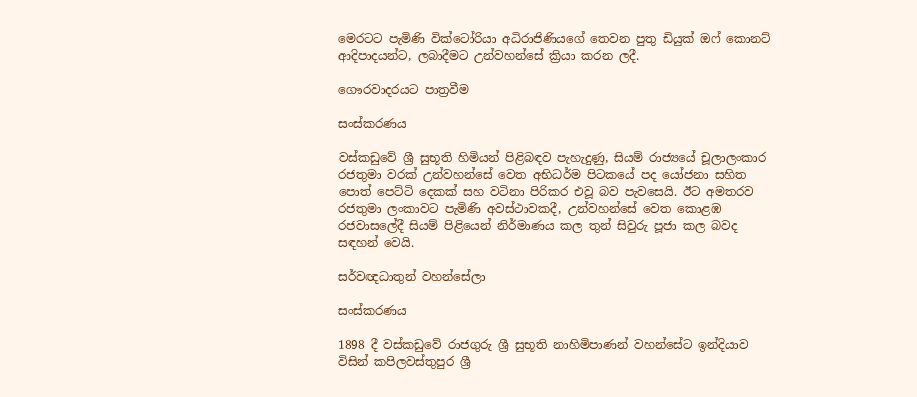මෙරටට පැමිණි වික්ටෝරියා අධිරාජිණියගේ තෙවන පුතු ඩියුක් ඔෆ් කොනට් ආදිපාදයන්ට, ලබාදීමට උන්වහන්සේ ක්‍රියා කරන ලදී.

ගෞරවාදරයට පාත්‍රවීම

සංස්කරණය

වස්කඩුවේ ශ්‍රී සුභූති හිමියන් පිළිබඳව පැහැදුණු, සියම් රාජ්‍යයේ චූලාලංකාර රජතුමා වරක් උන්වහන්සේ වෙත අභිධර්ම පිටකයේ පද යෝජනා සහිත පොත් පෙට්ටි දෙකක් සහ වටිනා පිරිකර එවූ බව පැවසෙයි. ඊට අමතරව රජතුමා ලංකාවට පැමිණි අවස්ථාවකදී, උන්වහන්සේ වෙත කොළඹ රජවාසලේදී සියම් පිළියෙන් නිර්මාණය කල තුන් සිවුරු පූජා කල බවද සඳහන් වෙයි.

සර්වඥධාතුන් වහන්සේලා

සංස්කරණය

1898 දී වස්කඩුවේ රාජගුරු ශ්‍රී සුභූති නාහිමිපාණන් වහන්සේට ඉන්දියාව විසින් කපිලවස්තුපුර ශ්‍රී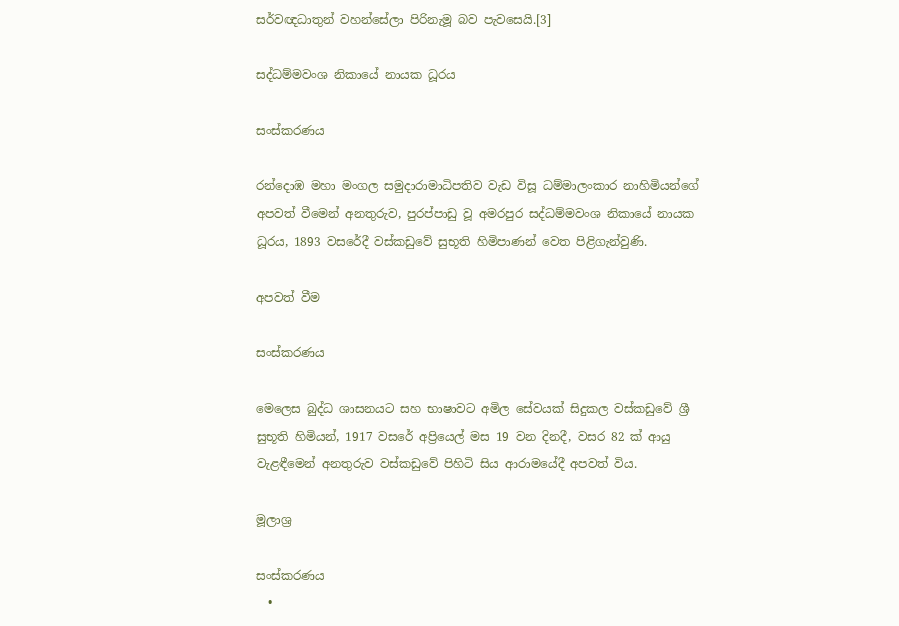සර්වඥධාතුන් වහන්සේලා පිරිනැමූ බව පැවසෙයි.[3]

සද්ධම්මවංශ නිකායේ නායක ධූරය

සංස්කරණය

රන්දොඹ මහා මංගල සමුදාරාමාධිපතිව වැඩ විසූ ධම්මාලංකාර නාහිමියන්ගේ අපවත් වීමෙන් අනතුරුව, පුරප්පාඩු වූ අමරපුර සද්ධම්මවංශ නිකායේ නායක ධූරය, 1893 වසරේදී වස්කඩුවේ සුභූති හිමිපාණන් වෙත පිළිගැන්වුණි.

අපවත් වීම

සංස්කරණය

මෙලෙස බුද්ධ ශාසනයට සහ භාෂාවට අමිල සේවයක් සිදුකල වස්කඩුවේ ශ්‍රී සුභූති හිමියන්, 1917 වසරේ අප්‍රියෙල් මස 19 වන දිනදී, වසර 82 ක් ආයු වැළඳීමෙන් අනතුරුව වස්කඩුවේ පිහිටි සිය ආරාමයේදී අපවත් විය.

මූලාශ්‍ර

සංස්කරණය
  •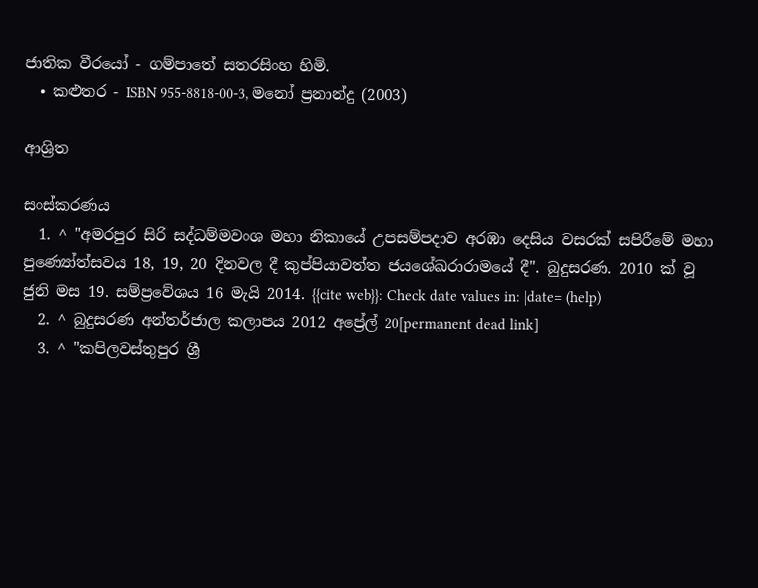ජාතික වීරයෝ - ගම්පාතේ සතරසිංහ හිමි.
  • කළුතර - ISBN 955-8818-00-3, මනෝ ප්‍රනාන්දු (2003)

ආශ්‍රිත

සංස්කරණය
  1. ^ "අමරපුර සිරි සද්ධම්මවංශ මහා නිකායේ උපසම්පදාව අරඹා දෙසිය වසරක් සපිරීමේ මහා පුණ්‍යෝත්සවය 18, 19, 20 දිනවල දී කුප්පියාවත්ත ජයශේඛරාරාමයේ දී". බුදුසරණ. 2010 ක් වූ ජුනි මස 19. සම්ප්‍රවේශය 16 මැයි 2014. {{cite web}}: Check date values in: |date= (help)
  2. ^ බුදුසරණ අන්තර්ජාල කලාපය 2012 අප්‍රේල් 20[permanent dead link]
  3. ^ "කපිලවස්තුපුර ශ්‍රී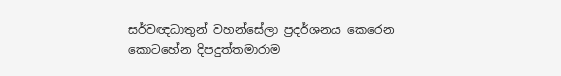සර්වඥධාතුන් වහන්සේලා ප්‍රදර්ශනය කෙරෙන කොටහේන දිපදුත්තමාරාම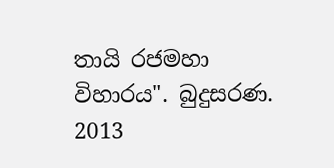තායි රජමහා විහාරය". බුදුසරණ. 2013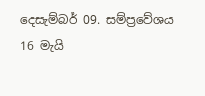දෙසැම්බර් 09. සම්ප්‍රවේශය 16 මැයි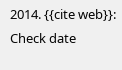2014. {{cite web}}: Check date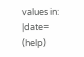values in: |date= (help)